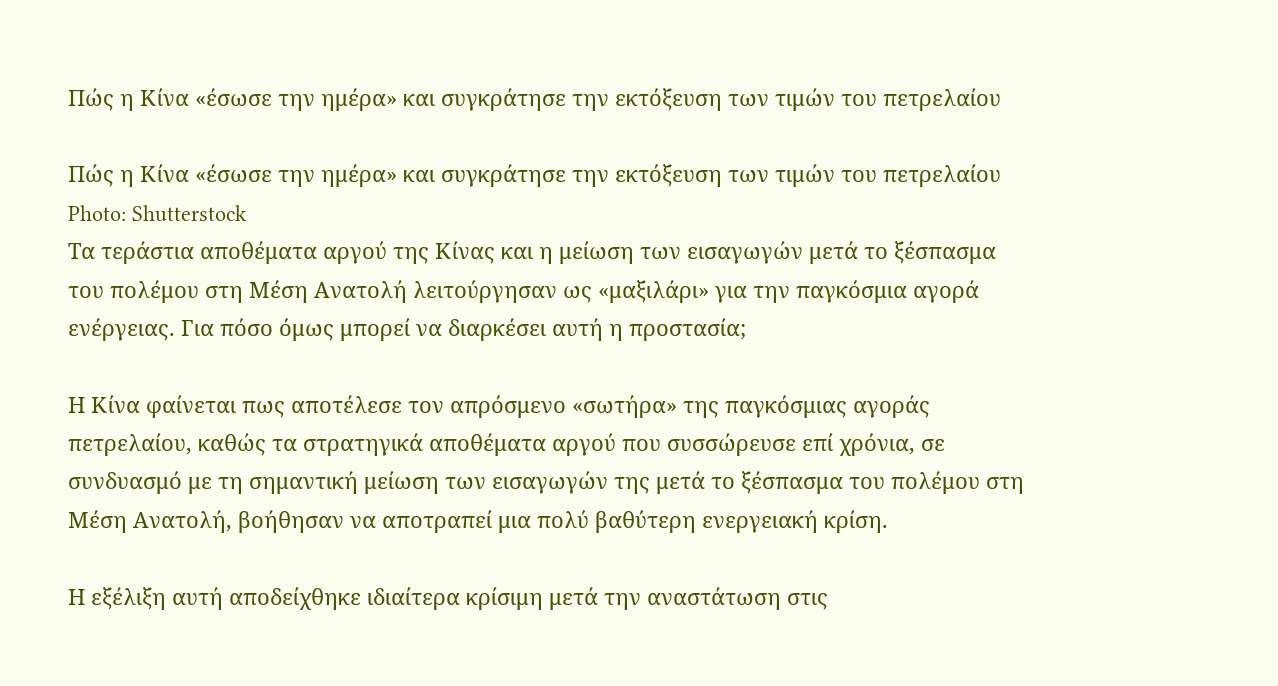Πώς η Κίνα «έσωσε την ημέρα» και συγκράτησε την εκτόξευση των τιμών του πετρελαίου

Πώς η Κίνα «έσωσε την ημέρα» και συγκράτησε την εκτόξευση των τιμών του πετρελαίου
Photo: Shutterstock
Τα τεράστια αποθέματα αργού της Κίνας και η μείωση των εισαγωγών μετά το ξέσπασμα του πολέμου στη Μέση Ανατολή λειτούργησαν ως «μαξιλάρι» για την παγκόσμια αγορά ενέργειας. Για πόσο όμως μπορεί να διαρκέσει αυτή η προστασία;

Η Κίνα φαίνεται πως αποτέλεσε τον απρόσμενο «σωτήρα» της παγκόσμιας αγοράς πετρελαίου, καθώς τα στρατηγικά αποθέματα αργού που συσσώρευσε επί χρόνια, σε συνδυασμό με τη σημαντική μείωση των εισαγωγών της μετά το ξέσπασμα του πολέμου στη Μέση Ανατολή, βοήθησαν να αποτραπεί μια πολύ βαθύτερη ενεργειακή κρίση.

Η εξέλιξη αυτή αποδείχθηκε ιδιαίτερα κρίσιμη μετά την αναστάτωση στις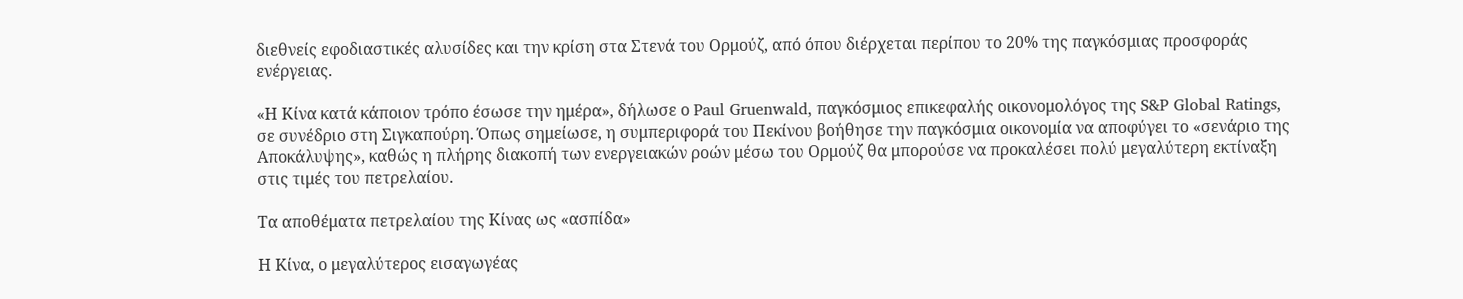διεθνείς εφοδιαστικές αλυσίδες και την κρίση στα Στενά του Ορμούζ, από όπου διέρχεται περίπου το 20% της παγκόσμιας προσφοράς ενέργειας.

«Η Κίνα κατά κάποιον τρόπο έσωσε την ημέρα», δήλωσε ο Paul Gruenwald, παγκόσμιος επικεφαλής οικονομολόγος της S&P Global Ratings, σε συνέδριο στη Σιγκαπούρη. Όπως σημείωσε, η συμπεριφορά του Πεκίνου βοήθησε την παγκόσμια οικονομία να αποφύγει το «σενάριο της Αποκάλυψης», καθώς η πλήρης διακοπή των ενεργειακών ροών μέσω του Ορμούζ θα μπορούσε να προκαλέσει πολύ μεγαλύτερη εκτίναξη στις τιμές του πετρελαίου.

Τα αποθέματα πετρελαίου της Κίνας ως «ασπίδα»

Η Κίνα, ο μεγαλύτερος εισαγωγέας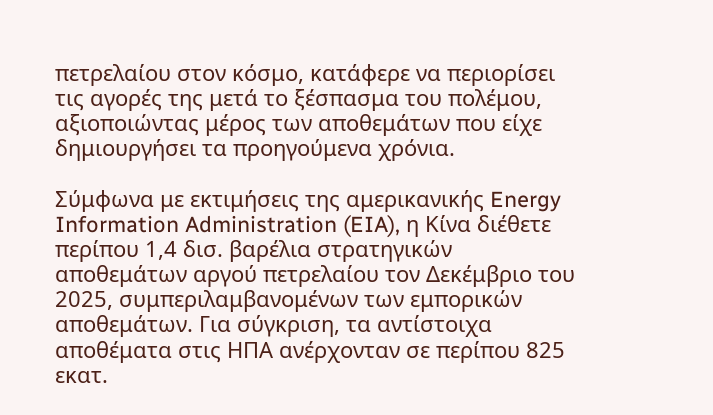πετρελαίου στον κόσμο, κατάφερε να περιορίσει τις αγορές της μετά το ξέσπασμα του πολέμου, αξιοποιώντας μέρος των αποθεμάτων που είχε δημιουργήσει τα προηγούμενα χρόνια.

Σύμφωνα με εκτιμήσεις της αμερικανικής Energy Information Administration (EIA), η Κίνα διέθετε περίπου 1,4 δισ. βαρέλια στρατηγικών αποθεμάτων αργού πετρελαίου τον Δεκέμβριο του 2025, συμπεριλαμβανομένων των εμπορικών αποθεμάτων. Για σύγκριση, τα αντίστοιχα αποθέματα στις ΗΠΑ ανέρχονταν σε περίπου 825 εκατ.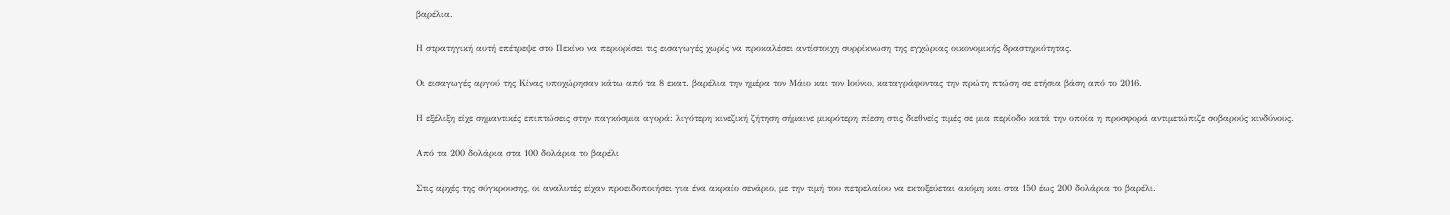βαρέλια.

Η στρατηγική αυτή επέτρεψε στο Πεκίνο να περιορίσει τις εισαγωγές χωρίς να προκαλέσει αντίστοιχη συρρίκνωση της εγχώριας οικονομικής δραστηριότητας.

Οι εισαγωγές αργού της Κίνας υποχώρησαν κάτω από τα 8 εκατ. βαρέλια την ημέρα τον Μάιο και τον Ιούνιο, καταγράφοντας την πρώτη πτώση σε ετήσια βάση από το 2016.

Η εξέλιξη είχε σημαντικές επιπτώσεις στην παγκόσμια αγορά: λιγότερη κινεζική ζήτηση σήμαινε μικρότερη πίεση στις διεθνείς τιμές σε μια περίοδο κατά την οποία η προσφορά αντιμετώπιζε σοβαρούς κινδύνους.

Από τα 200 δολάρια στα 100 δολάρια το βαρέλι

Στις αρχές της σύγκρουσης, οι αναλυτές είχαν προειδοποιήσει για ένα ακραίο σενάριο, με την τιμή του πετρελαίου να εκτοξεύεται ακόμη και στα 150 έως 200 δολάρια το βαρέλι.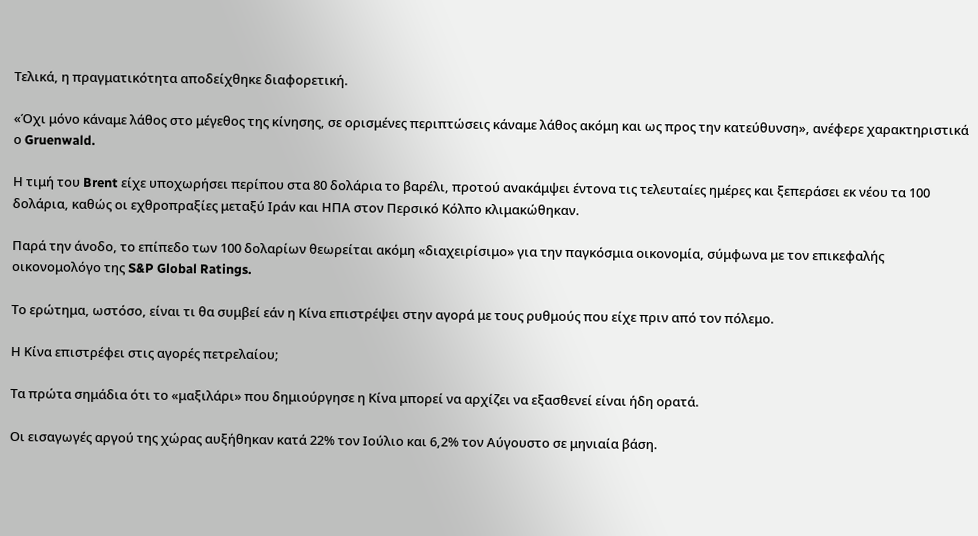Τελικά, η πραγματικότητα αποδείχθηκε διαφορετική.

«Όχι μόνο κάναμε λάθος στο μέγεθος της κίνησης, σε ορισμένες περιπτώσεις κάναμε λάθος ακόμη και ως προς την κατεύθυνση», ανέφερε χαρακτηριστικά ο Gruenwald.

Η τιμή του Brent είχε υποχωρήσει περίπου στα 80 δολάρια το βαρέλι, προτού ανακάμψει έντονα τις τελευταίες ημέρες και ξεπεράσει εκ νέου τα 100 δολάρια, καθώς οι εχθροπραξίες μεταξύ Ιράν και ΗΠΑ στον Περσικό Κόλπο κλιμακώθηκαν.

Παρά την άνοδο, το επίπεδο των 100 δολαρίων θεωρείται ακόμη «διαχειρίσιμο» για την παγκόσμια οικονομία, σύμφωνα με τον επικεφαλής οικονομολόγο της S&P Global Ratings.

Το ερώτημα, ωστόσο, είναι τι θα συμβεί εάν η Κίνα επιστρέψει στην αγορά με τους ρυθμούς που είχε πριν από τον πόλεμο.

Η Κίνα επιστρέφει στις αγορές πετρελαίου;

Τα πρώτα σημάδια ότι το «μαξιλάρι» που δημιούργησε η Κίνα μπορεί να αρχίζει να εξασθενεί είναι ήδη ορατά.

Οι εισαγωγές αργού της χώρας αυξήθηκαν κατά 22% τον Ιούλιο και 6,2% τον Αύγουστο σε μηνιαία βάση.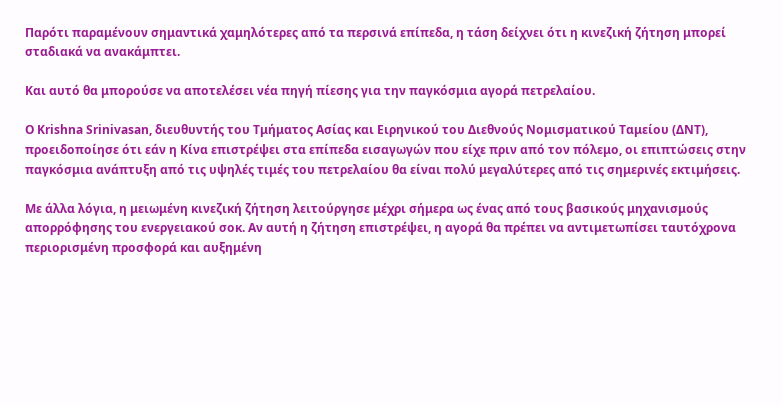Παρότι παραμένουν σημαντικά χαμηλότερες από τα περσινά επίπεδα, η τάση δείχνει ότι η κινεζική ζήτηση μπορεί σταδιακά να ανακάμπτει.

Και αυτό θα μπορούσε να αποτελέσει νέα πηγή πίεσης για την παγκόσμια αγορά πετρελαίου.

Ο Krishna Srinivasan, διευθυντής του Τμήματος Ασίας και Ειρηνικού του Διεθνούς Νομισματικού Ταμείου (ΔΝΤ), προειδοποίησε ότι εάν η Κίνα επιστρέψει στα επίπεδα εισαγωγών που είχε πριν από τον πόλεμο, οι επιπτώσεις στην παγκόσμια ανάπτυξη από τις υψηλές τιμές του πετρελαίου θα είναι πολύ μεγαλύτερες από τις σημερινές εκτιμήσεις.

Με άλλα λόγια, η μειωμένη κινεζική ζήτηση λειτούργησε μέχρι σήμερα ως ένας από τους βασικούς μηχανισμούς απορρόφησης του ενεργειακού σοκ. Αν αυτή η ζήτηση επιστρέψει, η αγορά θα πρέπει να αντιμετωπίσει ταυτόχρονα περιορισμένη προσφορά και αυξημένη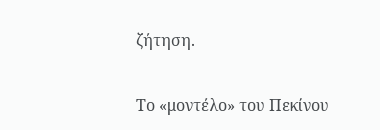ζήτηση.

Το «μοντέλο» του Πεκίνου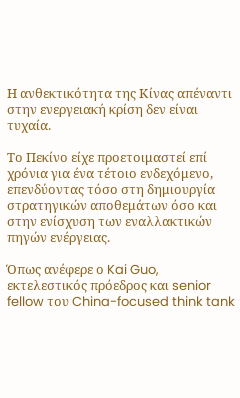Η ανθεκτικότητα της Κίνας απέναντι στην ενεργειακή κρίση δεν είναι τυχαία.

Το Πεκίνο είχε προετοιμαστεί επί χρόνια για ένα τέτοιο ενδεχόμενο, επενδύοντας τόσο στη δημιουργία στρατηγικών αποθεμάτων όσο και στην ενίσχυση των εναλλακτικών πηγών ενέργειας.

Όπως ανέφερε ο Kai Guo, εκτελεστικός πρόεδρος και senior fellow του China-focused think tank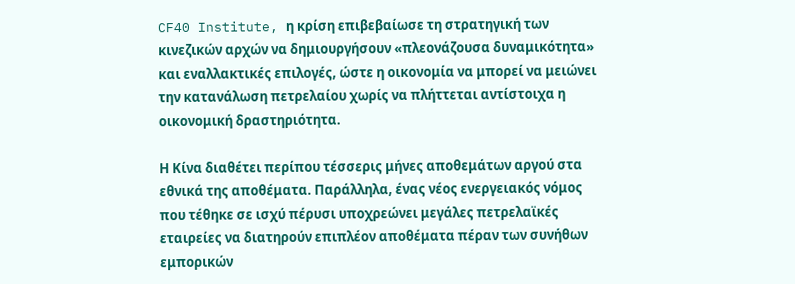CF40 Institute, η κρίση επιβεβαίωσε τη στρατηγική των κινεζικών αρχών να δημιουργήσουν «πλεονάζουσα δυναμικότητα» και εναλλακτικές επιλογές, ώστε η οικονομία να μπορεί να μειώνει την κατανάλωση πετρελαίου χωρίς να πλήττεται αντίστοιχα η οικονομική δραστηριότητα.

Η Κίνα διαθέτει περίπου τέσσερις μήνες αποθεμάτων αργού στα εθνικά της αποθέματα. Παράλληλα, ένας νέος ενεργειακός νόμος που τέθηκε σε ισχύ πέρυσι υποχρεώνει μεγάλες πετρελαϊκές εταιρείες να διατηρούν επιπλέον αποθέματα πέραν των συνήθων εμπορικών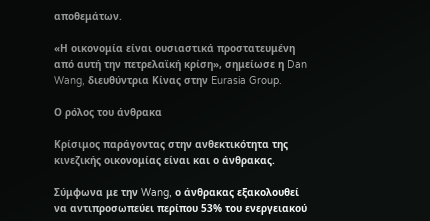αποθεμάτων.

«Η οικονομία είναι ουσιαστικά προστατευμένη από αυτή την πετρελαϊκή κρίση», σημείωσε η Dan Wang, διευθύντρια Κίνας στην Eurasia Group.

Ο ρόλος του άνθρακα

Κρίσιμος παράγοντας στην ανθεκτικότητα της κινεζικής οικονομίας είναι και ο άνθρακας.

Σύμφωνα με την Wang, ο άνθρακας εξακολουθεί να αντιπροσωπεύει περίπου 53% του ενεργειακού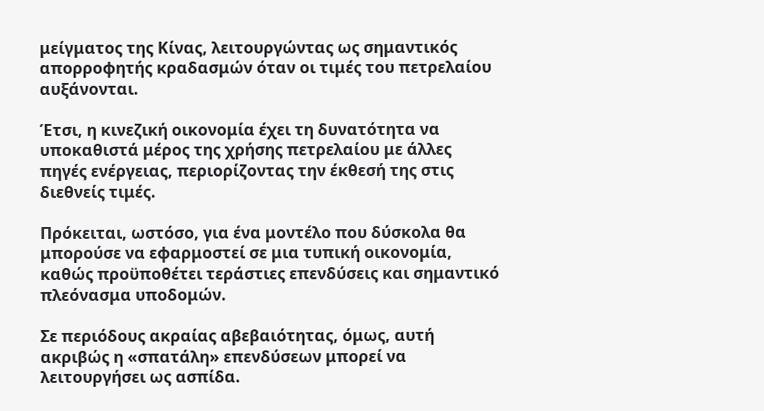μείγματος της Κίνας, λειτουργώντας ως σημαντικός απορροφητής κραδασμών όταν οι τιμές του πετρελαίου αυξάνονται.

Έτσι, η κινεζική οικονομία έχει τη δυνατότητα να υποκαθιστά μέρος της χρήσης πετρελαίου με άλλες πηγές ενέργειας, περιορίζοντας την έκθεσή της στις διεθνείς τιμές.

Πρόκειται, ωστόσο, για ένα μοντέλο που δύσκολα θα μπορούσε να εφαρμοστεί σε μια τυπική οικονομία, καθώς προϋποθέτει τεράστιες επενδύσεις και σημαντικό πλεόνασμα υποδομών.

Σε περιόδους ακραίας αβεβαιότητας, όμως, αυτή ακριβώς η «σπατάλη» επενδύσεων μπορεί να λειτουργήσει ως ασπίδα.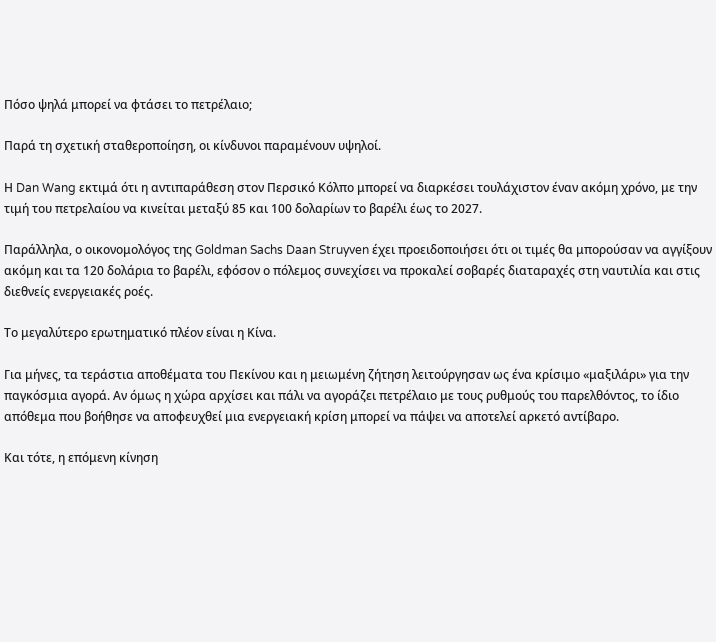Πόσο ψηλά μπορεί να φτάσει το πετρέλαιο;

Παρά τη σχετική σταθεροποίηση, οι κίνδυνοι παραμένουν υψηλοί.

Η Dan Wang εκτιμά ότι η αντιπαράθεση στον Περσικό Κόλπο μπορεί να διαρκέσει τουλάχιστον έναν ακόμη χρόνο, με την τιμή του πετρελαίου να κινείται μεταξύ 85 και 100 δολαρίων το βαρέλι έως το 2027.

Παράλληλα, ο οικονομολόγος της Goldman Sachs Daan Struyven έχει προειδοποιήσει ότι οι τιμές θα μπορούσαν να αγγίξουν ακόμη και τα 120 δολάρια το βαρέλι, εφόσον ο πόλεμος συνεχίσει να προκαλεί σοβαρές διαταραχές στη ναυτιλία και στις διεθνείς ενεργειακές ροές.

Το μεγαλύτερο ερωτηματικό πλέον είναι η Κίνα.

Για μήνες, τα τεράστια αποθέματα του Πεκίνου και η μειωμένη ζήτηση λειτούργησαν ως ένα κρίσιμο «μαξιλάρι» για την παγκόσμια αγορά. Αν όμως η χώρα αρχίσει και πάλι να αγοράζει πετρέλαιο με τους ρυθμούς του παρελθόντος, το ίδιο απόθεμα που βοήθησε να αποφευχθεί μια ενεργειακή κρίση μπορεί να πάψει να αποτελεί αρκετό αντίβαρο.

Και τότε, η επόμενη κίνηση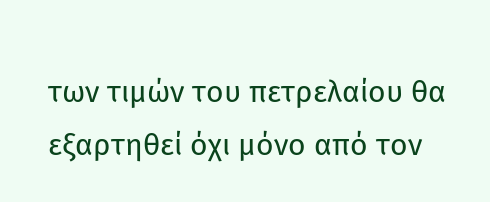των τιμών του πετρελαίου θα εξαρτηθεί όχι μόνο από τον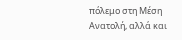πόλεμο στη Μέση Ανατολή, αλλά και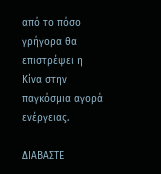από το πόσο γρήγορα θα επιστρέψει η Κίνα στην παγκόσμια αγορά ενέργειας.

ΔΙΑΒΑΣΤΕ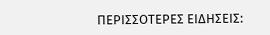ΠΕΡΙΣΣΟΤΕΡΕΣ ΕΙΔΗΣΕΙΣ: